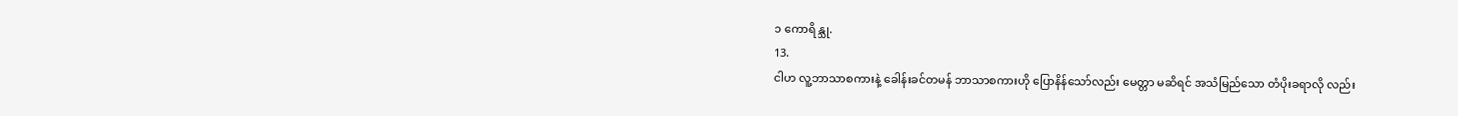၁ ကောရိန္သု.
13.
ငါဟ လူ့ဘာသာစကားနဲ့ ခေါန်းခင်တမန် ဘာသာစကားဟို ပြောနိန်သော်လည်း မေတ္တာ မဆိရင် အသံမြည်သော တံပိုးခရာလို လည်း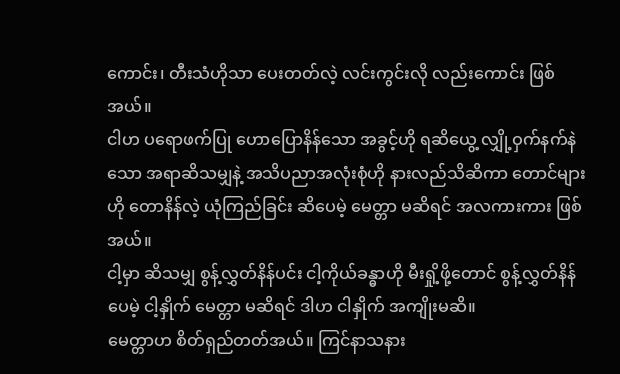ကောင်း၊ တီးသံဟိုသာ ပေးတတ်လဲ့ လင်းကွင်းလို လည်းကောင်း ဖြစ်အယ်။
ငါဟ ပရောဖက်ပြု ဟောပြောနိန်သော အခွင့်ဟို ရဆိယွေ့ လျှို့ဝှက်နက်နဲသော အရာဆိသမျှနဲ့ အသိပညာအလုံးစုံဟို နားလည်သိဆိကာ တောင်များဟို တောနိန်လဲ့ ယုံကြည်ခြင်း ဆိပေမဲ့ မေတ္တာ မဆိရင် အလကားကား ဖြစ်အယ်။
ငါ့မှာ ဆိသမျှ စွန့်လွှတ်နိန်ပင်း ငါ့ကိုယ်ခန္ဓာဟို မီးရှို့ဖို့တောင် စွန့်လွှတ်နိန်ပေမဲ့ ငါ့နှိုက် မေတ္တာ မဆိရင် ဒါဟ ငါနှိုက် အကျိုးမဆိ။
မေတ္တာဟ စိတ်ရှည်တတ်အယ်။ ကြင်နာသနား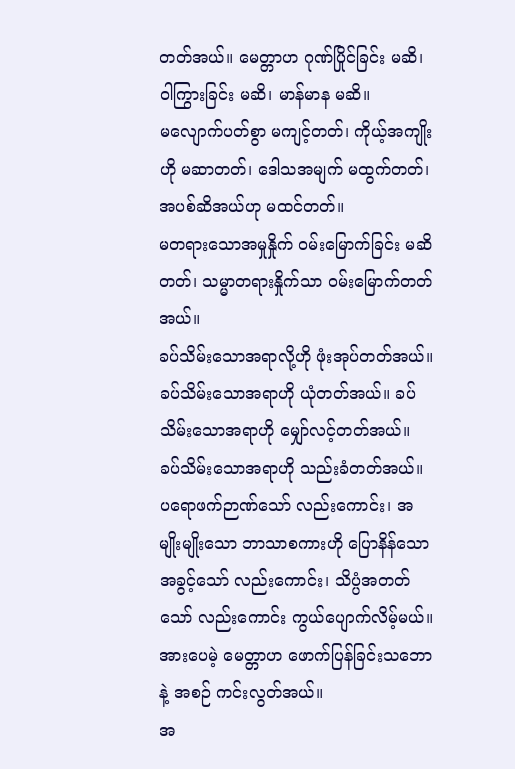တတ်အယ်။ မေတ္တာဟ ဂုဏ်ပြိုင်ခြင်း မဆိ၊ ဝါကြွားခြင်း မဆိ၊ မာန်မာန မဆိ။
မလျောက်ပတ်စွာ မကျင့်တတ်၊ ကိုယ့်အကျိုးဟို မဆာတတ်၊ ဒေါသအမျက် မထွက်တတ်၊ အပစ်ဆိအယ်ဟု မထင်တတ်။
မတရားသောအမှုနှိုက် ဝမ်းမြောက်ခြင်း မဆိတတ်၊ သမ္မာတရားနှိုက်သာ ဝမ်းမြောက်တတ်အယ်။
ခပ်သိမ်းသောအရာလို့ဟို ဖုံးအုပ်တတ်အယ်။ ခပ်သိမ်းသောအရာဟို ယုံတတ်အယ်။ ခပ်သိမ်းသောအရာဟို မျှော်လင့်တတ်အယ်။ ခပ်သိမ်းသောအရာဟို သည်းခံတတ်အယ်။
ပရောဖက်ဉာဏ်သော် လည်းကောင်း၊ အမျိုးမျိုးသော ဘာသာစကားဟို ပြောနိန်သောအခွင့်သော် လည်းကောင်း၊ သိပ္ပံအတတ်သော် လည်းကောင်း ကွယ်ပျောက်လိမ့်မယ်။ အားပေမဲ့ မေတ္တာဟ ဖောက်ပြန်ခြင်းသဘောနဲ့ အစဉ် ကင်းလွတ်အယ်။
အ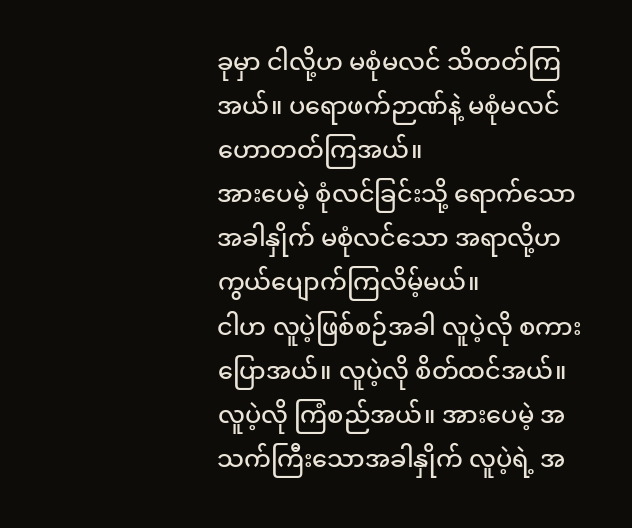ခုမှာ ငါလို့ဟ မစုံမလင် သိတတ်ကြအယ်။ ပရောဖက်ဉာဏ်နဲ့ မစုံမလင် ဟောတတ်ကြအယ်။
အားပေမဲ့ စုံလင်ခြင်းသို့ ရောက်သောအခါနှိုက် မစုံလင်သော အရာလို့ဟ ကွယ်ပျောက်ကြလိမ့်မယ်။
ငါဟ လူပဲ့ဖြစ်စဉ်အခါ လူပဲ့လို စကားပြောအယ်။ လူပဲ့လို စိတ်ထင်အယ်။ လူပဲ့လို ကြံစည်အယ်။ အားပေမဲ့ အသက်ကြီးသောအခါနှိုက် လူပဲ့ရဲ့ အ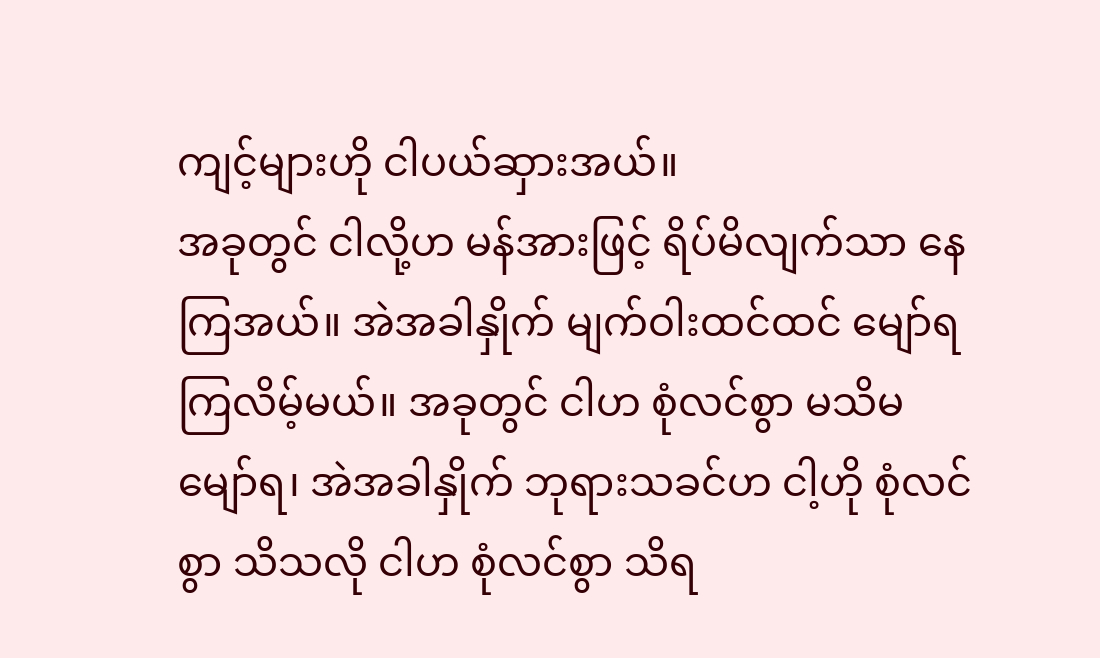ကျင့်များဟို ငါပယ်ဆှားအယ်။
အခုတွင် ငါလို့ဟ မန်အားဖြင့် ရိပ်မိလျက်သာ နေကြအယ်။ အဲအခါနှိုက် မျက်ဝါးထင်ထင် မျော်ရကြလိမ့်မယ်။ အခုတွင် ငါဟ စုံလင်စွာ မသိမမျော်ရ၊ အဲအခါနှိုက် ဘုရားသခင်ဟ ငါ့ဟို စုံလင်စွာ သိသလို ငါဟ စုံလင်စွာ သိရ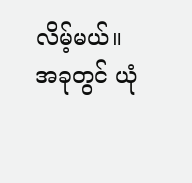လိမ့်မယ်။
အခုတွင် ယုံ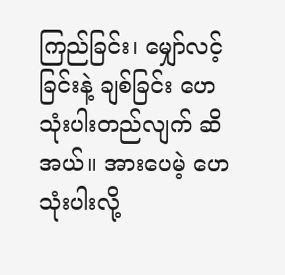ကြည်ခြင်း၊ မျှော်လင့်ခြင်းနဲ့ ချစ်ခြင်း ဟေသုံးပါးတည်လျက် ဆိအယ်။ အားပေမဲ့ ဟေသုံးပါးလို့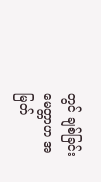တွင် ချစ်ခြင်း မေတ္တာဟ အမြတ်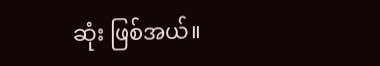ဆုံး ဖြစ်အယ်။